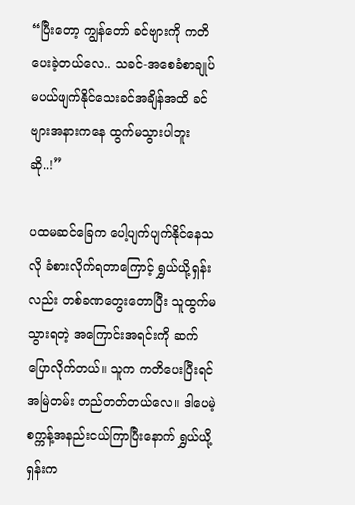“ပြီးတော့ ကျွန်တော် ခင်ဗျားကို ကတိပေးခဲ့တယ်လေ.. သခင်-အစေခံစာချုပ် မပယ်ဖျက်နိုင်သေးခင်အချိန်အထိ ခင်ဗျားအနားကနေ ထွက်မသွားပါဘူးဆို..!”

ပထမဆင်ခြေက ပေါ့ပျက်ပျက်နိုင်နေသလို ခံစားလိုက်ရတာကြောင့် ရွှယ်ယို့ရှန်းလည်း တစ်ခဏတွေးတောပြီး သူထွက်မသွားရတဲ့ အကြောင်းအရင်းကို ဆက်ပြောလိုက်တယ်။ သူက ကတိပေးပြီးရင် အမြဲတမ်း တည်တတ်တယ်လေ။ ဒါပေမဲ့ စက္ကန့်အနည်းငယ်ကြာပြီးနောက် ရွှယ်ယို့ရှန်းက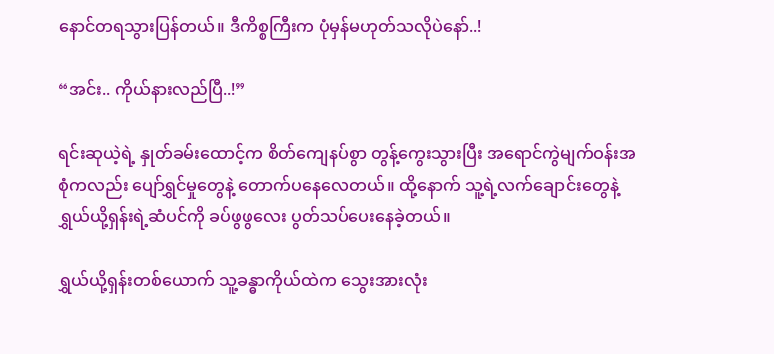နောင်တရသွားပြန်တယ်။ ဒီကိစ္စကြီးက ပုံမှန်မဟုတ်သလိုပဲနော်..!

“အင်း.. ကိုယ်နားလည်ပြီ..!”

ရင်းဆုယဲ့ရဲ့ နှုတ်ခမ်းထောင့်က စိတ်ကျေနပ်စွာ တွန့်ကွေးသွားပြီး အရောင်ကွဲမျက်ဝန်းအစုံကလည်း ပျော်ရွှင်မှုတွေနဲ့ တောက်ပနေလေတယ်။ ထို့နောက် သူ့ရဲ့လက်ချောင်းတွေနဲ့ ရွှယ်ယို့ရှန်းရဲ့ဆံပင်ကို ခပ်ဖွဖွလေး ပွတ်သပ်ပေးနေခဲ့တယ်။

ရွှယ်ယို့ရှန်းတစ်ယောက် သူ့ခန္ဓာကိုယ်ထဲက သွေးအားလုံး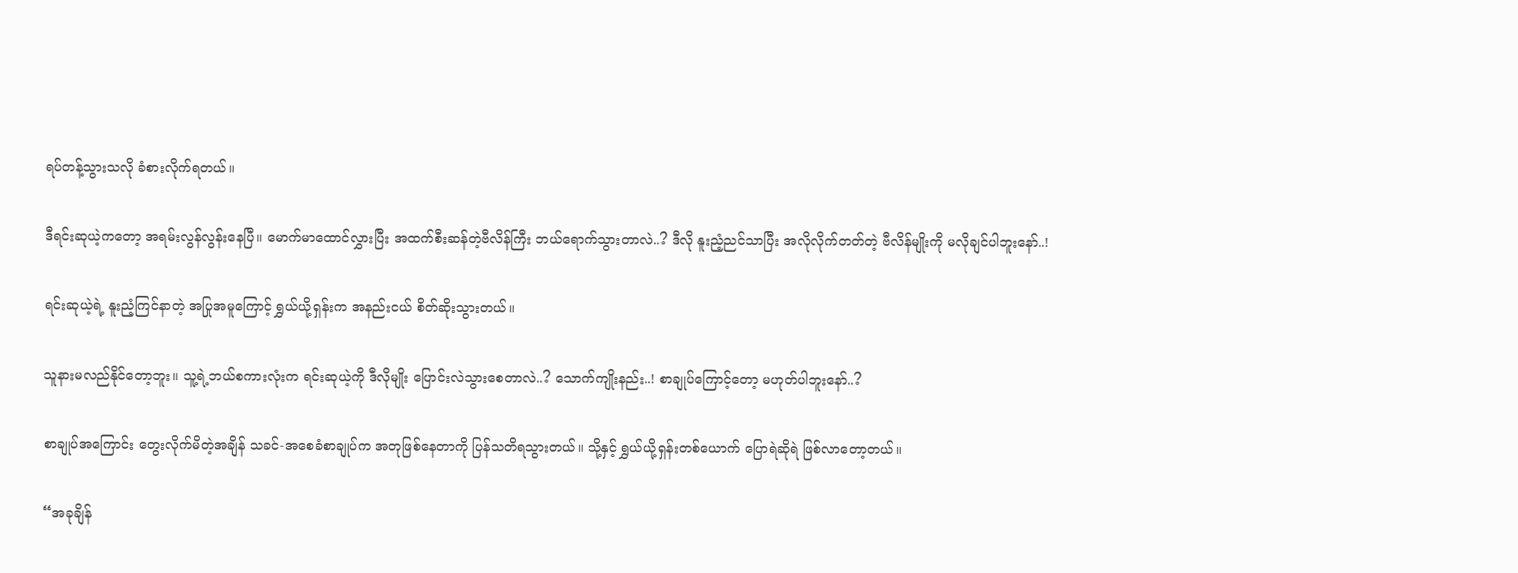ရပ်တန့်သွားသလို ခံစားလိုက်ရတယ်။

ဒီရင်းဆုယဲ့ကတော့ အရမ်းလွန်လွန်းနေပြီ။ မောက်မာထောင်လွှားပြီး အထက်စီးဆန်တဲ့ဗီလိန်ကြီး ဘယ်ရောက်သွားတာလဲ..? ဒီလို နူးညံ့ညင်သာပြီး အလိုလိုက်တတ်တဲ့ ဗီလိန်မျိုးကို မလိုချင်ပါဘူးနော်..!

ရင်းဆုယဲ့ရဲ့ နူးညံ့ကြင်နာတဲ့ အပြုအမူကြောင့် ရွှယ်ယို့ရှန်းက အနည်းငယ် စိတ်ဆိုးသွားတယ်။

သူနားမလည်နိုင်တော့ဘူး။ သူ့ရဲ့ဘယ်စကားလုံးက ရင်းဆုယဲ့ကို ဒီလိုမျိုး ပြောင်းလဲသွားစေတာလဲ..? သောက်ကျိုးနည်း..! စာချုပ်ကြောင့်တော့ မဟုတ်ပါဘူးနော်..?

စာချုပ်အကြောင်း တွေးလိုက်မိတဲ့အချိန် သခင်-အစေခံစာချုပ်က အတုဖြစ်နေတာကို ပြန်သတိရသွားတယ်။ သို့နှင့် ရွှယ်ယို့ရှန်းတစ်ယောက် ပြောရဲဆိုရဲ ဖြစ်လာတော့တယ်။

“အခုချိန်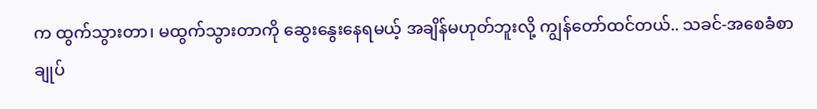က ထွက်သွားတာ၊ မထွက်သွားတာကို ဆွေးနွေးနေရမယ့် အချိန်မဟုတ်ဘူးလို့ ကျွန်တော်ထင်တယ်.. သခင်-အစေခံစာချုပ်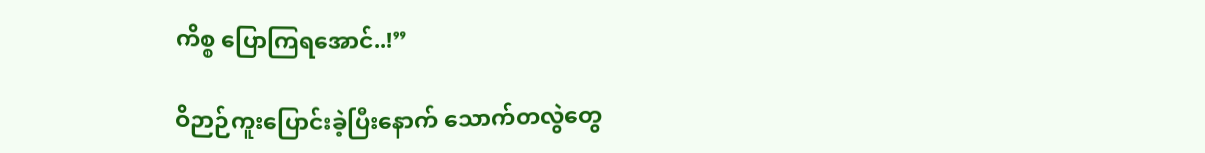ကိစ္စ ပြောကြရအောင်..!”

ဝိဉာဉ်ကူးပြောင်းခဲ့ပြီးနောက် သောက်တလွဲတွေ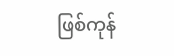ဖြစ်ကုန်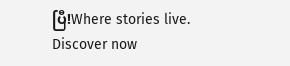ပြီ!Where stories live. Discover now